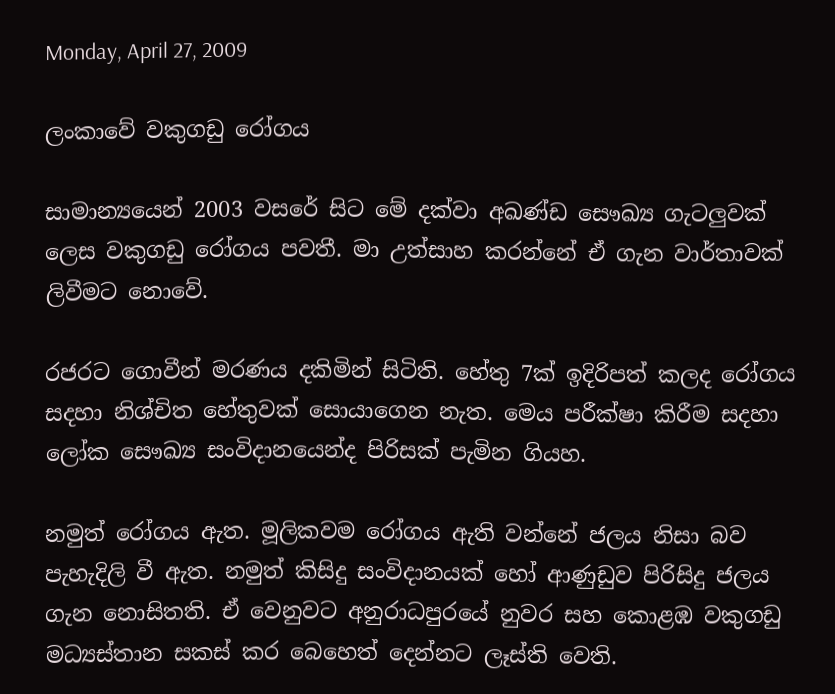Monday, April 27, 2009

ලංකාවේ වකුගඩු රෝගය

සාමාන්‍යයෙන් 2003 වසරේ සිට මේ දක්වා අඛණ්ඩ සෞඛ්‍ය ගැටලුවක් ලෙස වකුගඩු රෝගය පවතී. මා උත්සාහ කරන්නේ ඒ ගැන වාර්තාවක් ලිවීමට නොවේ.

රජරට ගොවීන් මරණය දකිමින් සිටිති. හේතු 7ක් ඉදිරිපත් කලද රෝගය සදහා නිශ්චිත හේතුවක් සොයාගෙන නැත. මෙය පරීක්ෂා කිරීම සදහා ලෝක සෞඛ්‍ය සංවිදානයෙන්ද පිරිසක් පැමින ගියහ.

නමුත් රෝගය ඇත. මූලිකවම රෝගය ඇති වන්නේ ජලය නිසා බව පැහැදිලි වී ඇත. නමුත් කිසිදු සංවිදානයක් හෝ ආණුඩුව පිරිසිදු ජලය ගැන නොසිතති. ඒ වෙනුවට අනුරාධපුරයේ නුවර සහ කොළඹ වකුගඩු මධ්‍යස්තාන සකස් කර බෙහෙත් දෙන්නට ලෑස්ති වෙති.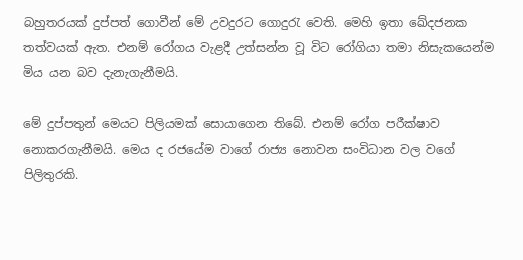බහුතරයක් දුප්පත් ගොවීන් මේ උවදුරට ගොදුරැ වෙති. මෙහි ඉතා ඛේදජනක තත්වයක් ඇත. එනම් රෝගය වැළදී උත්සන්න වූ විට රෝගියා තමා නිසැකයෙන්ම මිය යන බව දැනැගැනීමයි.

මේ දුප්පතුන් මෙයට පිලියමක් සොයාගෙන තිබේ. එනම් රෝග පරීක්ෂාව නොකරගැනීමයි. මෙය ද රජයේම වාගේ රාජ්‍ය නොවන සංවිධාන වල වගේ පිලිතුරකි.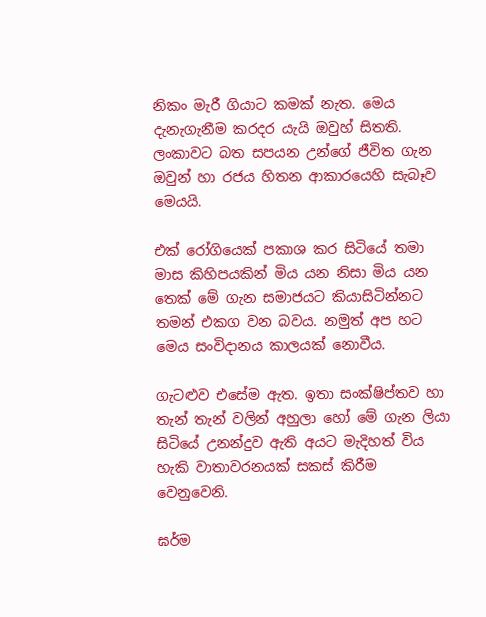නිකං මැරී ගියාට කමක් නැත. මෙය දැනැගැනීම කරදර යැයි ඔවුහ් සිතති. ලංක‍ාවට බත සපයන උන්ගේ ජීවිත ගැන ඔවුන් හා රජය හිතන ආකාරයෙහි සැබෑව මෙයයි.

එක් රෝගියෙක් පකාශ කර සිටියේ තමා මාස කිහිපයකින් මිය යන නිසා මිය යන තෙක් මේ ගැන සමාජයට කියාසිටින්නට තමන් එකග වන බවය. නමුත් අප හට මෙය සංවිදානය කාලයක් නොවීය.

ගැටළුව එසේම ඇත. ඉතා සංක්ෂිප්තව හා තැන් තැන් වලින් අහුලා හෝ මේ ගැන ලියා සිටියේ උනන්දුව ඇති අයට මැදිහත් විය හැකි වාතාවරනයක් සකස් කිරීම වෙනුවෙනි.

ඝර්ම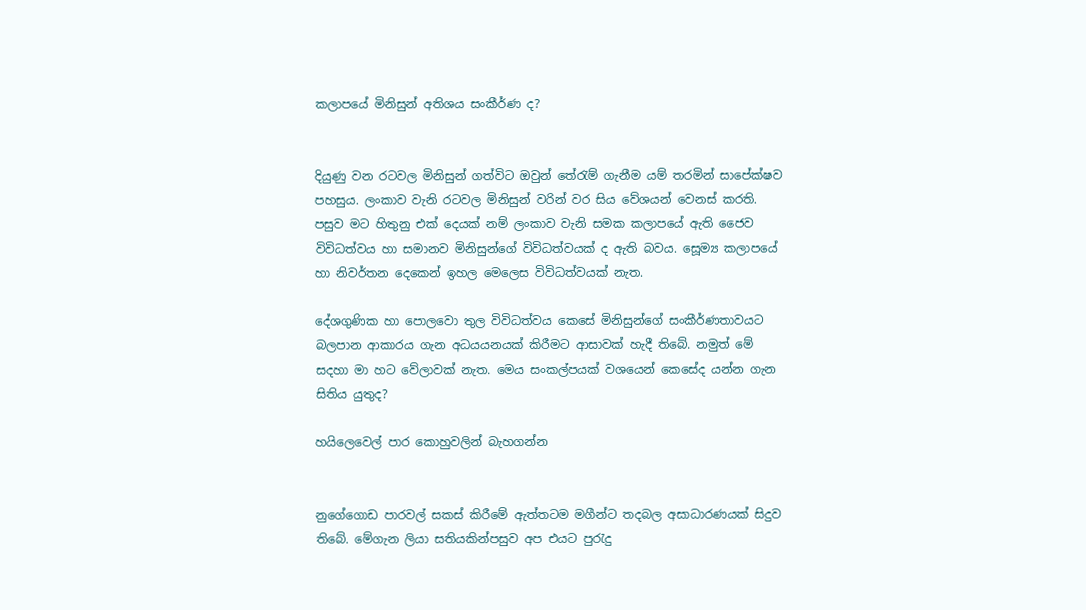කලාපයේ මිනිසුන් අතිශය සංකීර්ණ ද?


දියුණු වන රටවල මිනිසුන් ගත්විට ඔවුන් තේරැම් ගැනීම යම් තරමින් සාපේක්ෂව පහසුය. ලංකාව වැනි රටවල මිනිසුන් වරින් වර සිය වේශයන් වෙනස් කරති. පසුව මට හිතුනු එක් දෙයක් නම් ලංකාව වැනි සමක කලාපයේ ඇති ජෛව විවිධත්වය ‍හා සමානව මිනිසුන්ගේ විවිධත්වයක් ද ඇති බවය. සෙූම්‍ය කලාපයේ හා නිවර්තන දෙකෙන් ඉහල මෙලෙස විවිධත්වයක් නැත.

දේශගුණික හා පොලවො තුල විවිධත්වය කෙසේ මිනිසුන්ගේ සංකීර්ණතාවයට බලපාන ආකාරය ගැන අධයයනයක් කිරීමට ආසාවක් හැදී තිබේ. නමුත් මේ සදහා මා හට වේලාවක් නැත. මෙය සංකල්පයක් වශයෙන් කෙසේද යන්න ගැන සිතිය යුතුද?

හයිලෙවෙල් පාර කොහුවලින් බැහගන්න


නුගේගොඩ පාරවල් සකස් කිරීමේ ඇත්තටම මගීන්ට තදබල අසාධාරණයක් සිදුව තිබේ. මේගැන ලියා සතියකින්පසුව අප එයට පුරැදු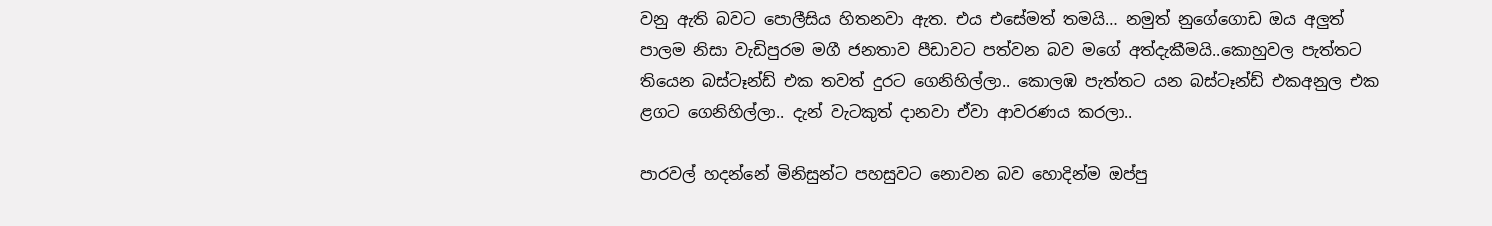වනු ඇති බවට පොලීසිය හිතනවා ඇත. එය එසේමත් තමයි… නමුත් නුගේගොඩ ඔය අලුත් පාලම නිසා වැඩිපුරම මගී ජනතාව පීඩාවට පත්වන බව මගේ අත්දැකීමයි..කොහුවල පැත්තට තියෙන බස්ටෑන්ඩ් එක තවත් දුරට ගෙනිහිල්ලා.. කොලඹ පැත්තට යන බස්ටෑන්ඩ් එකඅනුල එක ළගට ගෙනිහිල්ලා.. දැන් වැටකුත් දානවා ඒවා ආවරණය කරලා..

පාරවල් හදන්නේ මිනිසුන්ට පහසුවට නොවන බව හොදින්ම ඔප්පු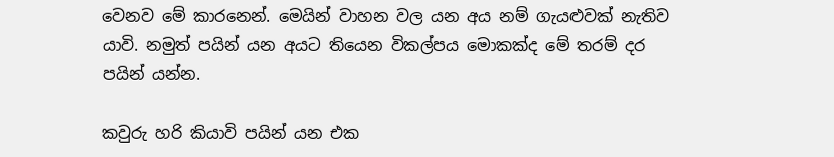වෙනව මේ කාරනෙන්. මෙයින් වාහන වල යන අය නම් ගැයළුවක් නැතිව යාවි. නමුත් පයින් යන අයට තියෙන විකල්පය මොකක්ද මේ තරම් දර පයින් යන්න.

කවුරු හරි කියාවි පයින් යන එක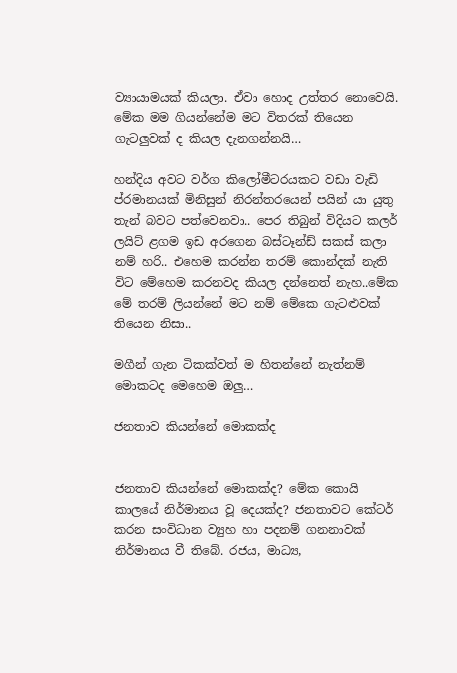ව්‍යායාමයක් කියලා. ඒවා හොද උත්තර නොවෙයි. මේක මම ගියන්නේම මට විතරක් තියෙන ගැටලුවක් ද කියල දැනගන්නයි…

හන්දිය අවට වර්ග කිලෝමීටරයකට වඩා වැඩි ප්රමානයක් මිනිසුන් නිරන්තරයෙන් පයින් යා යුතු තැන් බවට පත්වෙනවා.. පෙර තිබුන් විදියට කලර් ලයිට් ළගම ඉඩ අරගෙන බස්ටෑන්ඩ් සකස් කලා නම් හරි.. එහෙම කරන්න තරම් කොන්දක් නැති විට මේහෙම කරනවද කියල දන්නෙත් නැහ..මේක මේ තරම් ලියන්නේ මට නම් මේකෙ ගැටළුවක් තියෙන නිසා..

මගීන් ගැන ටිකක්වත් ම හිතන්නේ නැත්නම් මොකටද මෙහෙම ඔලු…

ජනතාව කියන්නේ මොකක්ද


ජනතාව කියන්නේ මොකක්ද? මේක කොයි කාලයේ නිර්මානය වූ දෙයක්ද? ජනතාවට කේටර් කරන සංවිධාන ව්‍යුහ හා පදනම් ගනනාවක් නිර්මානය වී තිබේ. රජය, මාධ්‍ය,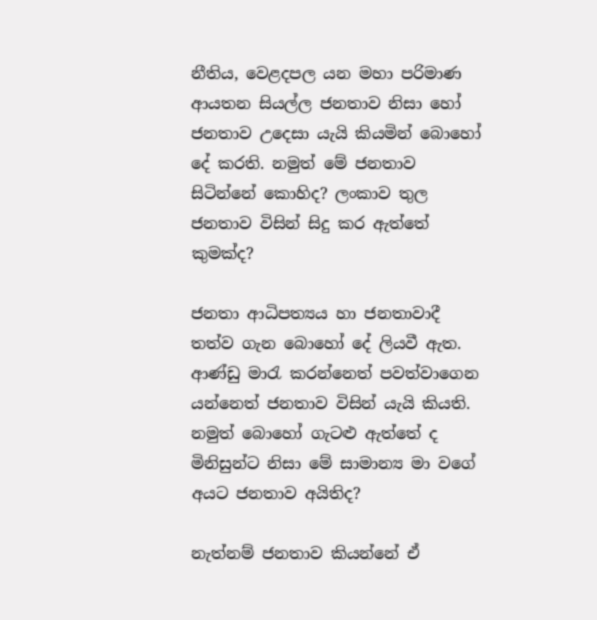නීතිය, වෙළදපල යන මහා පරිමාණ ආයතන සියල්ල ජනතාව නිසා හෝ ජනතාව උදෙසා යැයි කියමින් බොහෝ දේ කරති. නමුත් මේ ජනතාව සිටින්නේ කොහිද? ලංකාව තුල ජනතාව විසින් සිදු කර ඇත්තේ කුමක්ද?

ජනතා ආධිපත්‍යය හා ජනතාවාදී තත්ව ගැන බොහෝ දේ ලියවී ඇත. ආණ්ඩු මාරැ කරන්නෙත් පවත්වාගෙන යන්නෙත් ජනතාව විසින් යැයි කියති. නමුත් බොහෝ ගැටළු ඇත්තේ ද මිනිසුන්ට නිසා මේ සාමාන්‍ය මා වගේ අයට ජනතාව අයිතිද?

නැත්නම් ජනතාව කියන්නේ ඒ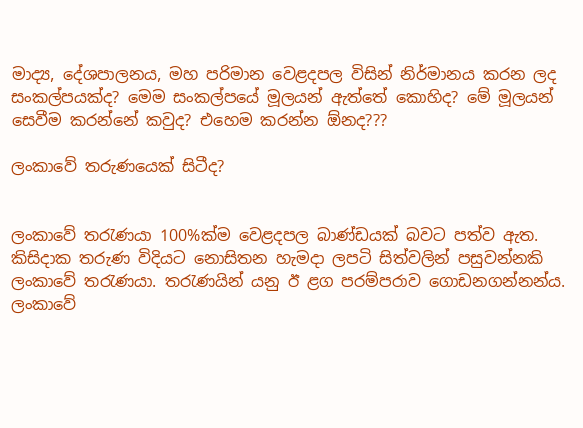මාද්‍ය, දේශපාලනය, මහ පරිමාන වෙළදපල විසින් නිර්මානය කරන ලද සංකල්පයක්ද? මෙම සංකල්පයේ මූලයන් ඇත්තේ කොහිද? මේ මූලයන් සෙවීම කරන්නේ කවුද? එහෙම කරන්න ඕනද???

ලංකාවේ තරුණයෙක් සිටීද?


ලංකාවේ තරැණයා 100%ක්ම වෙළදපල බාණ්ඩයක් බවට පත්ව ඇත. කිසිදාක තරුණ විදියට නොසිතන හැමදා ලපටි සිත්වලින් පසුවන්නකි ලංකාවේ තරැණයා. තරැණයින් යනු ඊ ළග පරම්පරාව ගොඩනගන්නන්ය. ලංකාවේ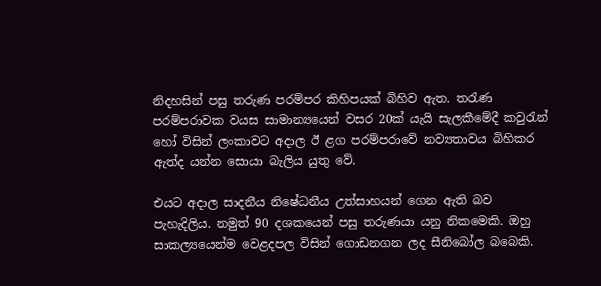නිදහසින් පසු තරුණ පරම්පර කිහිපයක් බිහිව ඇත. තරැණ පරම්පරාවක වයස සාමාන්‍යයෙන් වසර 20ක් යැයි සැලකීමේදී කවුරැන් හෝ විසින් ලංකාවට අදාල ඊ ළග පරම්පරාවේ නව්‍යතාවය බිහිකර ඇත්ද යන්න සොයා බැලිය යුතු වේ.

එයට අදාල සාදනීය නිෂේධනීය උත්සාහයන් ගෙන ඇති බව පැහැදිලිය. නමුත් 90 දශකයෙන් පසු තරුණයා යනු නිකමෙකි. ඔහු සාකල්‍යයෙන්ම වෙළදපල විසින් ගොඩනගන ලද සීනිබෝල බබෙකි.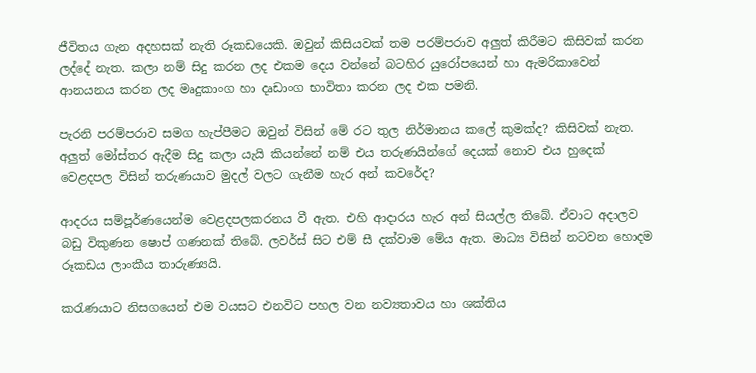ජීවිතය ගැන අදහසක් නැති රූකඩයෙකි. ඔවුන් කිසියවක් තම පරම්පරාව අලුත් කිරීමට කිසිවක් කරන ලද්දේ නැත. කලා නම් සිදු කරන ලද එකම දෙය වන්නේ බටහිර යුරෝපයෙන් හා ඇමරිකාවෙන් ආනයනය කරන ලද මෘදුකාංග හා දෘඩාංග භාවිතා කරන ලද එක පමනි.

පැරනි පරම්පරාව සමග හැප්පීමට ඔවුන් විසින් මේ රට තුල නිර්මානය කලේ කුමක්ද? කිසිවක් නැත. අලුත් මෝස්තර ඇදීම සිදු කලා යැයි කියන්නේ නම් එය තරුණයින්ගේ දෙයක් නොව එය හුදෙක් වෙළදපල විසින් තරුණයාව මුදල් වලට ගැනීම හැර අන් කවරේද?

ආදරය සම්පූර්ණයෙන්ම වෙළදපලකරනය වී ඇත. එහි ආදාරය හැර අන් සියල්ල තිබේ. ඒවාට අදාලව බඩු විකුණන ෂෙ‍ාප් ගණනක් තිබේ. ලවර්ස් සිට එම් සී දක්වාම මේය ඇත. මාධ්‍ය විසින් නටවන හොදම රූකඩය ලාංකීය තාරුණ්‍යයි.

කරැණයාට නිසගයෙන් එම වයසට එනවිට පහල වන නව්‍යතාවය හා ශක්තිය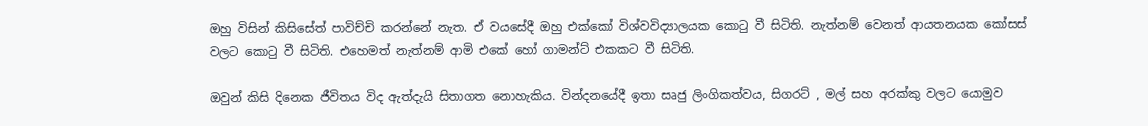ඔහු විසින් කිසිසේත් පාවිච්චි කරන්නේ නැත. ඒ වයසේදී ඔහු එක්කෝ විශ්වවිද්‍යාලයක කොටු වී සිටිති. නැත්නම් වෙනත් ආයතනයක කෝසස් වලට කොටු වී සිටිති. එහෙමත් නැත්නම් ආමි එකේ හෝ ගාමන්ට් එකකට වී සිටිති.

ඔවුන් කිසි දිනෙක ජීවිතය විද ඇත්දැයි සිතාගත නොහැකිය. වින්දනයේදී ඉතා සෘජු ලිංගිකත්වය, සිගරට් , මල් සහ අරක්කු වලට යොමුව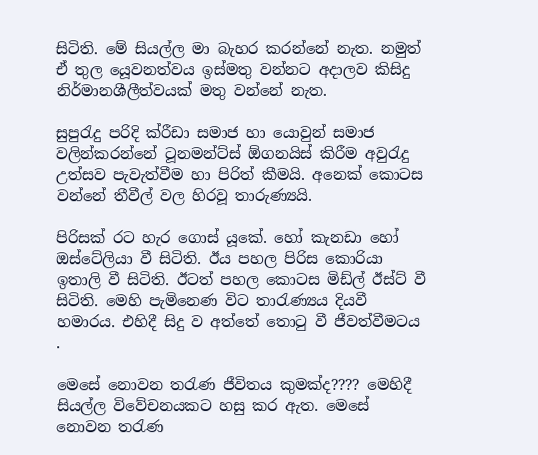සිටිති. මේ සියල්ල මා බැහර කරන්නේ නැත. නමුත් ඒ තුල යෙූවනත්වය ඉස්මතු වන්නට අදාලව කිසිදු නිර්මානශීලීත්වයක් මතු වන්නේ නැත.

සුපුරැදු පරිදි ක්රීඩා සමාජ හා යොවුන් සමාජ වලින්කරන්නේ ටූනමන්ට්ස් ඕගනයිස් කිරීම අවුරැදු උත්සව පැවැත්වීම හා පිරිත් කීමයි. අනෙක් කොටස වන්නේ තීවීල් වල හිරවූ තාරුණ්‍යයි.

පිරිසක් රට හැර ගොස් යූකේ. හෝ කැනඩා හෝ ඔස්ටේලියා වී සිටිති. ඊය පහල පිරිස කොරියා ඉතාලි වී සිටිති. ඊටත් පහල කොටස මිඩ්ල් ඊස්ට් වී සිටිති. මෙහි පැමිනෙණ විට තාරැණ්‍යය දියවී හමාරය. එහිදී සිදු ව අත්තේ තොටු වී ජීවත්වීමටය .

මෙසේ නොවන තරැණ ජීවිතය කුමක්ද???? මෙහිදී සියල්ල විවේචනයකට හසු කර ඇත. මෙසේ නොවන තරැණ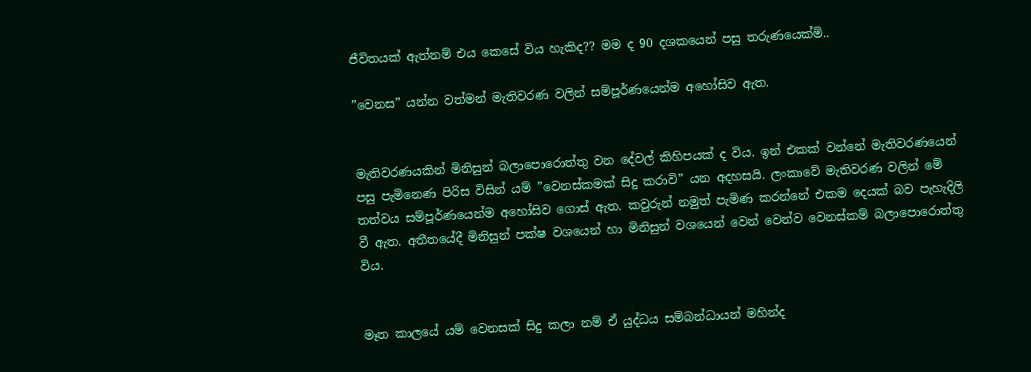ජීවිතයක් ඇත්නම් එය කෙසේ විය හැකිද?? මම ද 90 දශකයෙන් පසු තරුණයෙක්මි..

”වෙනස” යන්න වත්මන් මැතිවරණ වලින් සම්පූර්ණයෙන්ම අහෝසිව ඇත.


මැතිවරණයකින් මිනිසුන් බලාපොරොත්තු වන දේවල් කිහිපයක් ද විය. ඉන් එකක් වන්නේ මැතිවරණයෙන් පසු පැමිනෙණ පිරිස විසින් යම් ”වෙනස්කමක් සිදු කරාවි” යන අදහසයි. ලංකාවේ මැතිවරණ වලින් මේ තත්වය සම්පූර්ණයෙන්ම අහෝසිව ගොස් ඇත. කවුරුන් නමුත් පැමිණ කරන්නේ එකම දෙයක් බව පැහැදිලි වී ඇත. අතීතයේදී මිනිසුන් පක්ෂ වශයෙන් හා මිනිසුන් වශයෙන් වෙන් වෙන්ව වෙනස්කම් බලාපොරොත්තු විය.


මෑත කාලයේ යම් වෙනසක් සිදු කලා නම් ඒ යුද්ධය සම්බන්ධායන් මහින්ද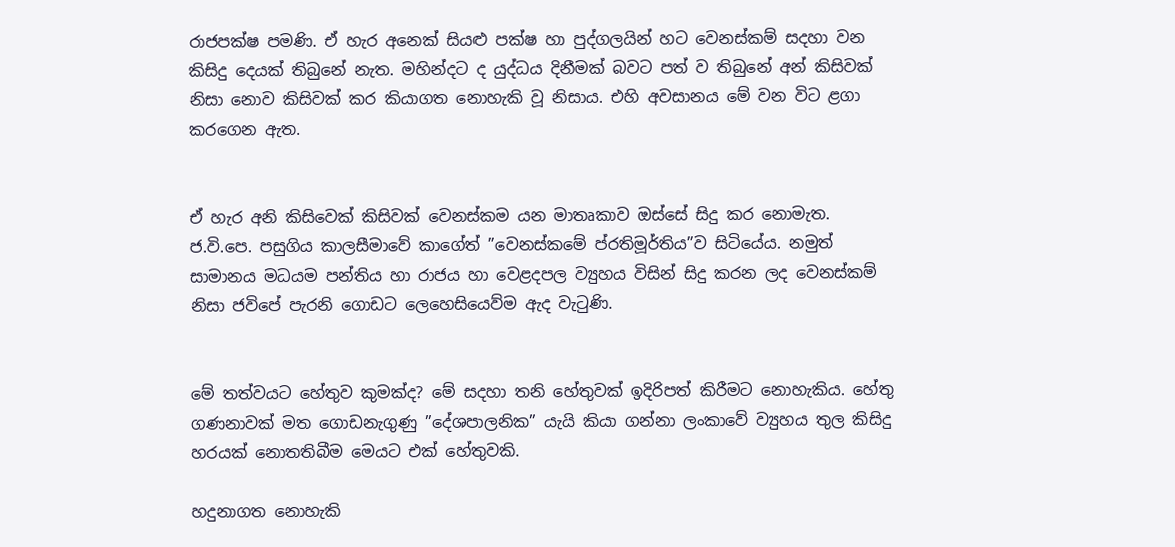රාජපක්ෂ පමණි. ඒ හැර අනෙක් සියළු පක්ෂ හා පුද්ගලයින් හට වෙනස්කම් සදහා වන කිසිදු දෙයක් තිබුනේ නැත. මහින්දට ද යුද්ධය දිනීමක් බවට පත් ව තිබුනේ අන් කිසිවක් නිසා නොව කිසිවක් කර කියාගත නොහැකි වූ නිසාය. එහි අවසානය මේ වන විට ළගා කරගෙන ඇත.


ඒ හැර අනි කිසිවෙක් කිසිවක් වෙනස්කම යන මාතෘකාව ඔස්සේ සිදු කර නොමැත. ජ.වි.පෙ. පසුගිය කාලසීමාවේ කාගේත් ”වෙනස්කමේ ප්රතිමූර්තිය”ව සිටියේය. නමුත් සාමානය මධයම පන්තිය හා රාජය හා වෙළදපල ව්‍යුහය විසින් සිදු කරන ලද වෙනස්කම් නිසා ජවිපේ පැරනි ගොඩට ලෙහෙසියෙව්ම ඇද වැටුණි.


මේ තත්වයට හේතුව කුමක්ද? මේ සදහා තනි හේතුවක් ඉදිරිපත් කිරීමට නොහැකිය. හේතු ගණනාවක් මත ගොඩනැගුණු ”දේශපාලනික” යැයි කියා ගන්නා ලංකාවේ ව්‍යුහය තුල කිසිදු හරයක් නොතතිබීම මෙයට එක් හේතුවකි.

හදුනාගත නොහැකි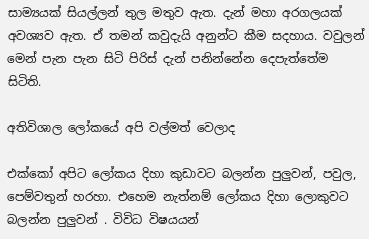සාම්‍යයක් සියල්ලන් තුල මතුව ඇත. දැන් මහා අරගලයක් අවශ්‍යව ඇත. ඒ තමන් කවුදැයි අනුන්ට කීම සදහාය. වවුලන් මෙන් පැන පැන සිටි පිරිස් දැන් පනින්නේන දෙපැත්තේම සිටිති.

අතිවිශාල ලෝකයේ අපි වල්මත් වෙලාද

එක්කෝ අපිට ලෝකය දිහා කුඩාවට බලන්න පුලුවන්, පවුල, පෙම්වතුන් හරහා. එහෙම නැත්නම් ලෝකය දිහා ලොකුවට බලන්න පුලුවන් . විවිධ විෂයයන්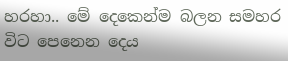හරහා.. මේ දෙකෙන්ම බලන සමහර විට පෙනෙන දෙය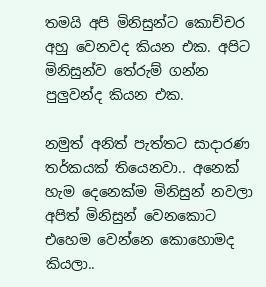තමයි අපි මිනිසුන්ට කොච්චර අහු වෙනවද කියන එක. අපිට මිනිසුන්ව තේරුම් ගන්න පුලුවන්ද කියන එක.

නමුත් අනිත් පැත්තට සාදාරණ තර්කයක් තියෙනවා.. අනෙක් හැම දෙනෙක්ම මිනිසුන් නවලා අපිත් මිනිසුන් වෙනකොට එහෙම වෙන්නෙ කොහොමද කියලා..